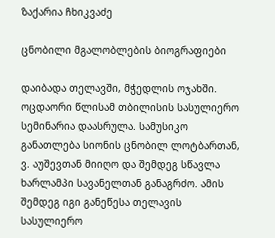ზაქარია ჩხიკვაძე

ცნობილი მგალობლების ბიოგრაფიები

დაიბადა თელავში, მჭედლის ოჯახში. ოცდაორი წლისამ თბილისის სასულიერო სემინარია დაასრულა. სამუსიკო განათლება სიონის ცნობილ ლოტბართან, ვ. აუშევთან მიიღო და შემდეგ სწავლა ხარლამპი სავანელთან განაგრძო. ამის შემდეგ იგი განეწესა თელავის სასულიერო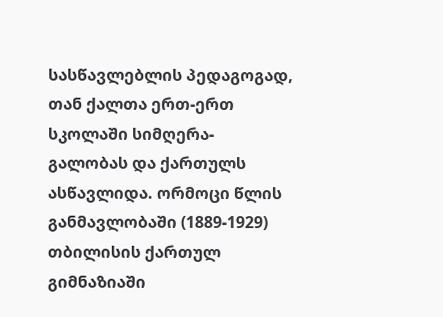სასწავლებლის პედაგოგად, თან ქალთა ერთ-ერთ სკოლაში სიმღერა-გალობას და ქართულს ასწავლიდა. ორმოცი წლის განმავლობაში (1889-1929) თბილისის ქართულ გიმნაზიაში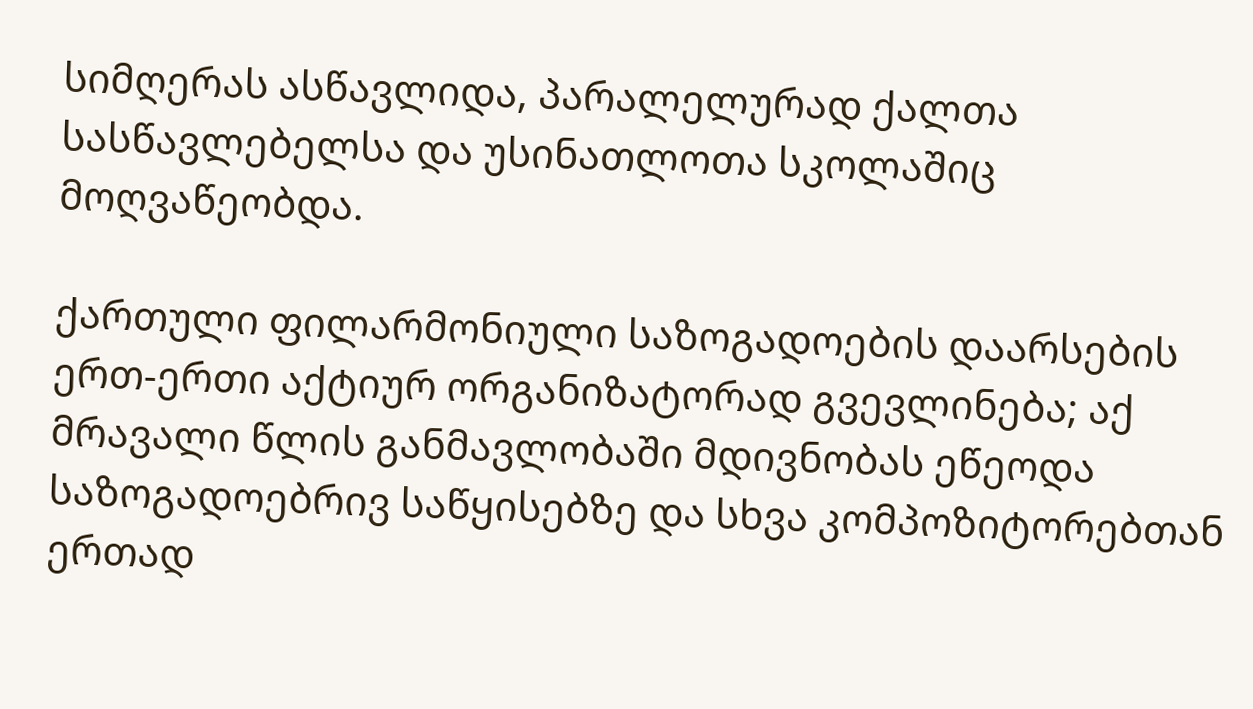სიმღერას ასწავლიდა, პარალელურად ქალთა სასწავლებელსა და უსინათლოთა სკოლაშიც მოღვაწეობდა.

ქართული ფილარმონიული საზოგადოების დაარსების ერთ-ერთი აქტიურ ორგანიზატორად გვევლინება; აქ მრავალი წლის განმავლობაში მდივნობას ეწეოდა საზოგადოებრივ საწყისებზე და სხვა კომპოზიტორებთან ერთად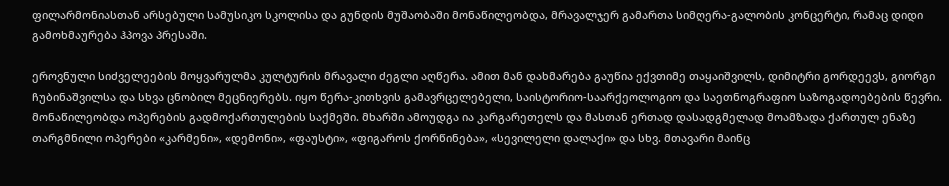ფილარმონიასთან არსებული სამუსიკო სკოლისა და გუნდის მუშაობაში მონაწილეობდა, მრავალჯერ გამართა სიმღერა-გალობის კონცერტი, რამაც დიდი გამოხმაურება ჰპოვა პრესაში.

ეროვნული სიძველეების მოყვარულმა კულტურის მრავალი ძეგლი აღწერა. ამით მან დახმარება გაუწია ექვთიმე თაყაიშვილს, დიმიტრი გორდეევს, გიორგი ჩუბინაშვილსა და სხვა ცნობილ მეცნიერებს. იყო წერა-კითხვის გამავრცელებელი, საისტორიო-საარქეოლოგიო და საეთნოგრაფიო საზოგადოებების წევრი. მონაწილეობდა ოპერების გადმოქართულების საქმეში. მხარში ამოუდგა ია კარგარეთელს და მასთან ერთად დასადგმელად მოამზადა ქართულ ენაზე თარგმნილი ოპერები «კარმენი», «დემონი», «ფაუსტი», «ფიგაროს ქორწინება», «სევილელი დალაქი» და სხვ. მთავარი მაინც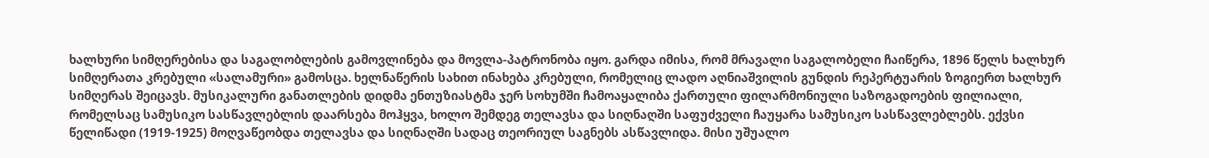ხალხური სიმღერებისა და საგალობლების გამოვლინება და მოვლა-პატრონობა იყო. გარდა იმისა, რომ მრავალი საგალობელი ჩაიწერა, 1896 წელს ხალხურ სიმღერათა კრებული «სალამური» გამოსცა. ხელნაწერის სახით ინახება კრებული, რომელიც ლადო აღნიაშვილის გუნდის რეპერტუარის ზოგიერთ ხალხურ სიმღერას შეიცავს. მუსიკალური განათლების დიდმა ენთუზიასტმა ჯერ სოხუმში ჩამოაყალიბა ქართული ფილარმონიული საზოგადოების ფილიალი, რომელსაც სამუსიკო სასწავლებლის დაარსება მოჰყვა, ხოლო შემდეგ თელავსა და სიღნაღში საფუძველი ჩაუყარა სამუსიკო სასწავლებლებს. ექვსი წელიწადი (1919-1925) მოღვაწეობდა თელავსა და სიღნაღში სადაც თეორიულ საგნებს ასწავლიდა. მისი უშუალო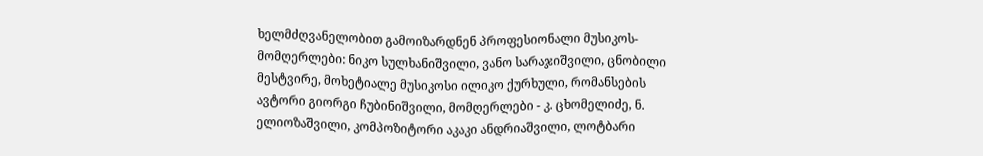ხელმძღვანელობით გამოიზარდნენ პროფესიონალი მუსიკოს- მომღერლები: ნიკო სულხანიშვილი, ვანო სარაჯიშვილი, ცნობილი მესტვირე, მოხეტიალე მუსიკოსი ილიკო ქურხული, რომანსების ავტორი გიორგი ჩუბინიშვილი, მომღერლები - კ. ცხომელიძე, ნ. ელიოზაშვილი, კომპოზიტორი აკაკი ანდრიაშვილი, ლოტბარი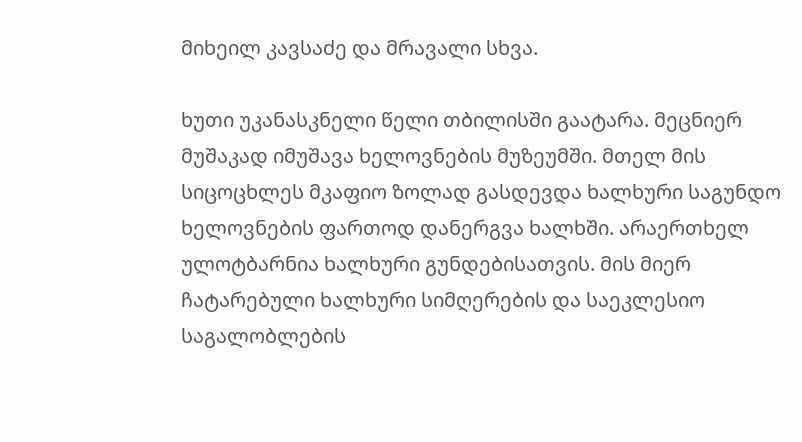მიხეილ კავსაძე და მრავალი სხვა.

ხუთი უკანასკნელი წელი თბილისში გაატარა. მეცნიერ მუშაკად იმუშავა ხელოვნების მუზეუმში. მთელ მის სიცოცხლეს მკაფიო ზოლად გასდევდა ხალხური საგუნდო ხელოვნების ფართოდ დანერგვა ხალხში. არაერთხელ ულოტბარნია ხალხური გუნდებისათვის. მის მიერ ჩატარებული ხალხური სიმღერების და საეკლესიო საგალობლების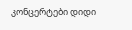კონცერტები დიდი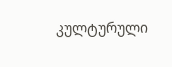კულტურული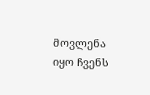მოვლენა იყო ჩვენს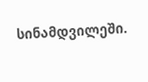სინამდვილეში.